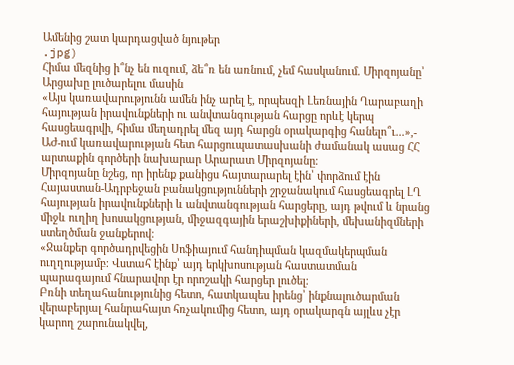Ամենից շատ կարդացված նյութեր
.jpg)
Հիմա մեզնից ի՞նչ են ուզում, ձե՞ռ են առնում, չեմ հասկանում. Միրզոյանը՝ Արցախը լուծարելու մասին
«Այս կառավարությունն ամեն ինչ արել է, որպեսզի Լեռնային Ղարաբաղի հայության իրավունքների ու անվտանգության հարցը որևէ կերպ հասցեագրվի, հիմա մեղադրել մեզ այդ հարցն օրակարգից հանելո՞ւ...»,- ԱԺ-ում կառավարության հետ հարցուպատասխանի ժամանակ ասաց ՀՀ արտաքին գործերի նախարար Արարատ Միրզոյանը։
Միրզոյանը նշեց, որ իրենք քանիցս հայտարարել էին՝ փորձում էին Հայաստան-Ադրբեջան բանակցությունների շրջանակում հասցեագրել ԼՂ հայության իրավունքների և անվտանգության հարցերը, այդ թվում և նրանց միջև ուղիղ խոսակցության, միջազգային երաշխիքիների, մեխանիզմների ստեղծման ջանքերով։
«Ջանքեր գործադրվեցին Սոֆիայում հանդիպման կազմակերպման ուղղությամբ։ Վստահ էինք՝ այդ երկխոսության հաստատման պարագայում հնարավոր էր որոշակի հարցեր լուծել։
Բռնի տեղահանությունից հետո, հատկապես իրենց՝ ինքնալուծարման վերաբերյալ հանրահայտ հռչակումից հետո, այդ օրակարգն այլևս չէր կարող շարունակվել,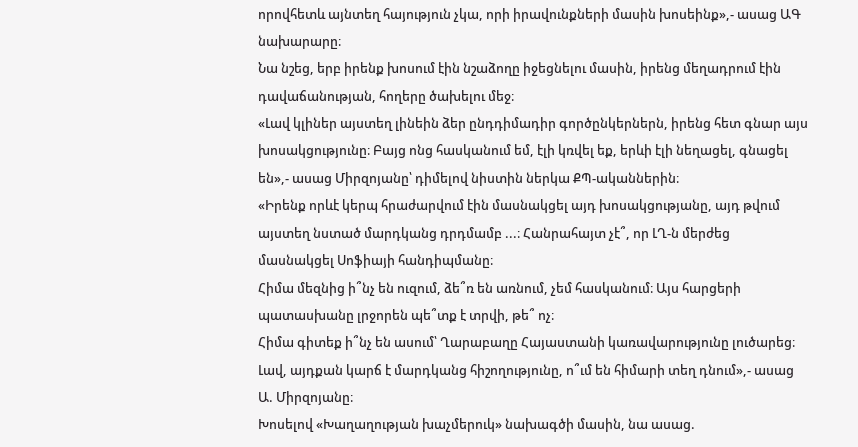որովհետև այնտեղ հայություն չկա, որի իրավունքների մասին խոսեինք»,- ասաց ԱԳ նախարարը։
Նա նշեց, երբ իրենք խոսում էին նշաձողը իջեցնելու մասին, իրենց մեղադրում էին դավաճանության, հողերը ծախելու մեջ։
«Լավ կլիներ այստեղ լինեին ձեր ընդդիմադիր գործընկերներն, իրենց հետ գնար այս խոսակցությունը։ Բայց ոնց հասկանում եմ, էլի կռվել եք, երևի էլի նեղացել, գնացել են»,- ասաց Միրզոյանը՝ դիմելով նիստին ներկա ՔՊ-ականներին։
«Իրենք որևէ կերպ հրաժարվում էին մասնակցել այդ խոսակցությանը, այդ թվում այստեղ նստած մարդկանց դրդմամբ ...։ Հանրահայտ չէ՞, որ ԼՂ-ն մերժեց մասնակցել Սոֆիայի հանդիպմանը։
Հիմա մեզնից ի՞նչ են ուզում, ձե՞ռ են առնում, չեմ հասկանում։ Այս հարցերի պատասխանը լրջորեն պե՞տք է տրվի, թե՞ ոչ։
Հիմա գիտեք ի՞նչ են ասում՝ Ղարաբաղը Հայաստանի կառավարությունը լուծարեց։ Լավ, այդքան կարճ է մարդկանց հիշողությունը, ո՞ւմ են հիմարի տեղ դնում»,- ասաց Ա. Միրզոյանը։
Խոսելով «Խաղաղության խաչմերուկ» նախագծի մասին, նա ասաց.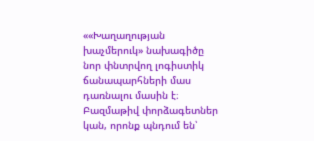««Խաղաղության խաչմերուկ» նախագիծը նոր փնտրվող լոգիստիկ ճանապարհների մաս դառնալու մասին է։ Բազմաթիվ փորձագետներ կան, որոնք պնդում են՝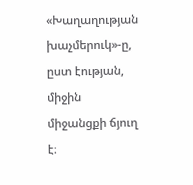«Խաղաղության խաչմերուկ»-ը, ըստ էության, միջին միջանցքի ճյուղ է։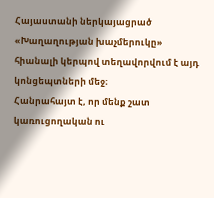Հայաստանի ներկայացրած «Խաղաղության խաչմերուկը» հիանալի կերպով տեղավորվում է այդ կոնցեպտների մեջ։
Հանրահայտ է, որ մենք շատ կառուցողական ու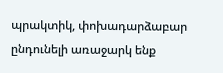պրակտիկ, փոխադարձաբար ընդունելի առաջարկ ենք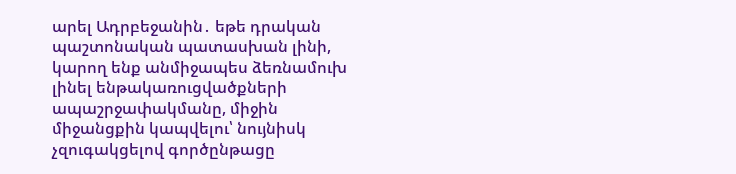արել Ադրբեջանին․ եթե դրական պաշտոնական պատասխան լինի, կարող ենք անմիջապես ձեռնամուխ լինել ենթակառուցվածքների ապաշրջափակմանը, միջին միջանցքին կապվելու՝ նույնիսկ չզուգակցելով գործընթացը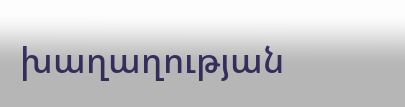խաղաղության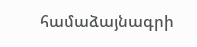համաձայնագրի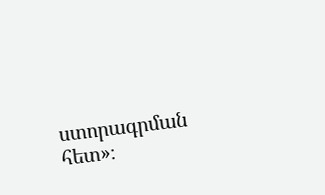ստորագրման հետ»։